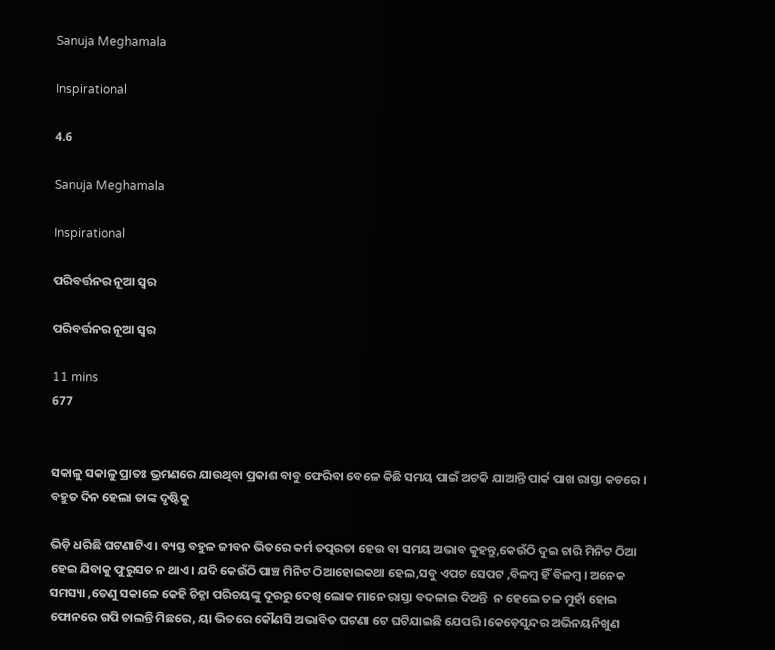Sanuja Meghamala

Inspirational

4.6

Sanuja Meghamala

Inspirational

ପରିବର୍ତ୍ତନର ନୂଆ ସ୍ଵର

ପରିବର୍ତ୍ତନର ନୂଆ ସ୍ଵର

11 mins
677


ସକାଳୁ ସକାଳୁ ପ୍ରାତଃ ଭ୍ରମଣରେ ଯାଉଥିବା ପ୍ରକାଶ ବାବୁ ଫେରିବା ବେଳେ କିଛି ସମୟ ପାଇଁ ଅଟକି ଯାଆନ୍ତି ପାର୍କ ପାଖ ରାସ୍ତା କଡରେ । ବହୁତ ଦିନ ହେଲା ତାଙ୍କ ଦୃଷ୍ଟିକୁ

ଭିଡ଼ି ଧରିଛି ଘଟଣାଟିଏ। ବ୍ୟସ୍ତ ବହୁଳ ଜୀବନ ଭିତରେ କର୍ମ ତତ୍ପରତା ହେଉ ବା ସମୟ ଅଭାବ କୁହନ୍ତୁ,କେଉଁଠି ଦୁଇ ଚାରି ମିନିଟ ଠିଆ ହେଇ ଯିବାକୁ ଫୁରୁସତ ନ ଥାଏ। ଯଦି କେଉଁଠି ପାଞ୍ଚ ମିନିଟ ଠିଆହୋଇକଥା ହେଲ,ସବୁ ଏପଟ ସେପଟ ,ବିଳମ୍ବ ହିଁ ବିଳମ୍ବ । ଅନେକ ସମସ୍ୟା ,ତେଣୁ ସକାଳେ କେହି ଚିହ୍ନା ପରିଚୟଙ୍କୁ ଦୂରରୁ ଦେଖି ଲୋକ ମାନେ ରାସ୍ତା ବଦଳାଇ ଦିଅନ୍ତି  ନ ହେଲେ ତଳ ମୁହାଁ ହୋଇ ଫୋନରେ ଗପି ଚାଲନ୍ତି ମିଛରେ, ୟା ଭିତରେ କୌଣସି ଅଭାବିତ ଘଟଣା ଟେ ଘଟିଯାଇଛି ଯେପରି ।କେଡ଼େସୁନ୍ଦର ଅଭିନୟନିଖୁଣ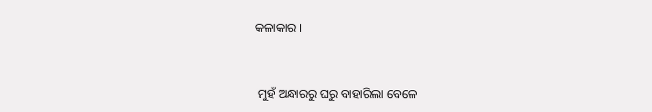କଳାକାର ।


 ମୁହଁ ଅନ୍ଧାରରୁ ଘରୁ ବାହାରିଲା ବେଳେ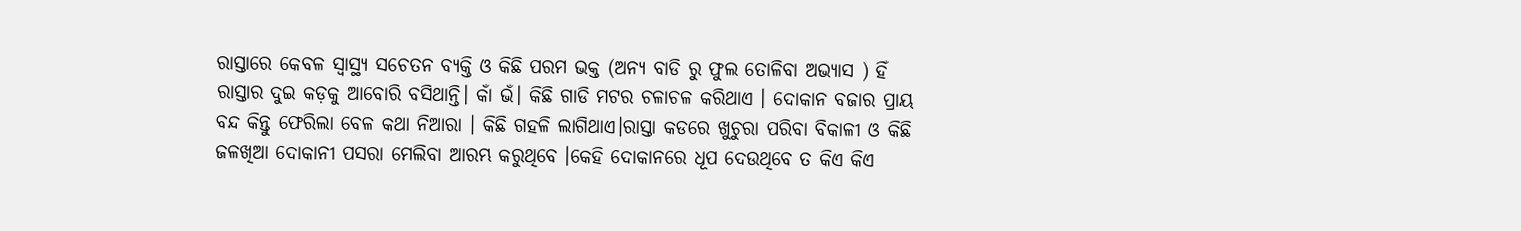ରାସ୍ତାରେ କେବଳ ସ୍ବାସ୍ଥ୍ୟ ସଚେତନ ବ୍ୟକ୍ତି ଓ କିଛି ପରମ ଭକ୍ତ (ଅନ୍ୟ ବାଡି ରୁ ଫୁଲ ତୋଳିବା ଅଭ୍ୟାସ ) ହିଁ ରାସ୍ତାର ଦୁଇ କଡ଼କୁ ଆବୋରି ବସିଥାନ୍ତି। କାଁ ଭଁ। କିଛି ଗାଡି ମଟର ଚଳାଚଳ କରିଥାଏ । ଦୋକାନ ବଜାର ପ୍ରାୟ ବନ୍ଦ କିନ୍ତୁ ଫେରିଲା ବେଳ କଥା ନିଆରା । କିଛି ଗହଳି ଲାଗିଥାଏ।ରାସ୍ତା କଡରେ ଖୁଚୁରା ପରିବା ବିକାଳୀ ଓ କିଛି ଜଳଖିଆ ଦୋକାନୀ ପସରା ମେଲିବା ଆରମ୍ଭ କରୁଥିବେ ।କେହି ଦୋକାନରେ ଧୂପ ଦେଉଥିବେ ତ କିଏ କିଏ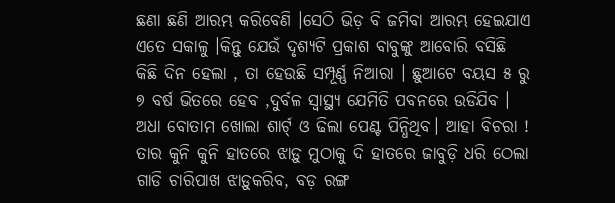ଛଣା ଛଣି ଆରମ୍ଭ କରିବେଣି ।ସେଠି ଭିଡ଼ ବି ଜମିବା ଆରମ୍ଭ ହେଇଯାଏ ଏତେ ସକାଳୁ ।କିନ୍ତୁ ଯେଉଁ ଦୃଶ୍ୟଟି ପ୍ରକାଶ ବାବୁଙ୍କୁ ଆବୋରି ବସିଛି କିଛି ଦିନ ହେଲା , ତା ହେଉଛି ସମ୍ପୂର୍ଣ୍ଣ ନିଆରା । ଛୁଆଟେ ବୟସ ୫ ରୁ ୭ ବର୍ଷ ଭିତରେ ହେବ ,ଦୁର୍ବଳ ସ୍ୱାସ୍ଥ୍ୟ ଯେମିତି ପବନରେ ଉଡିଯିବ । ଅଧା ବୋତାମ ଖୋଲା ଶାର୍ଟ୍ ଓ ଢିଲା ପେଣ୍ଟ ପିନ୍ଧିଥିବ। ଆହା ବିଚରା ! ତାର କୁନି କୁନି ହାତରେ ଝାଡ଼ୁ ମୁଠାକୁ ଦି ହାତରେ ଜାବୁଡ଼ି ଧରି ଠେଲା ଗାଡି ଚାରିପାଖ ଝାଡ଼ୁକରିବ, ବଡ଼ ରଙ୍ଗ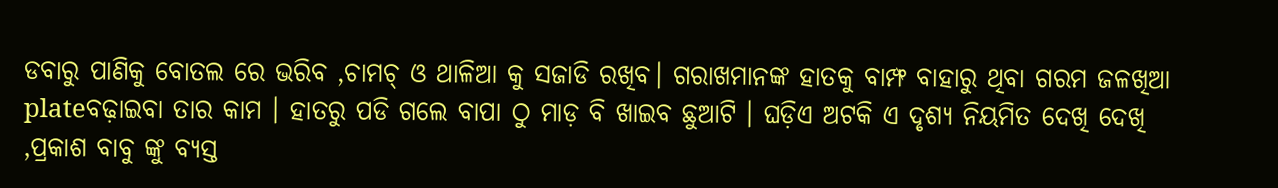ଡବାରୁ ପାଣିକୁ ବୋତଲ ରେ ଭରିବ ,ଚାମଚ୍ ଓ ଥାଳିଆ କୁ ସଜାଡି ରଖିବ। ଗରାଖମାନଙ୍କ ହାତକୁ ବାମ୍ଫ ବାହାରୁ ଥିବା ଗରମ ଜଳଖିଆ plateବଢ଼ାଇବା ତାର କାମ । ହାତରୁ ପଡି ଗଲେ ବାପା ଠୁ ମାଡ଼ ବି ଖାଇବ ଛୁଆଟି । ଘଡ଼ିଏ ଅଟକି ଏ ଦୃଶ୍ୟ ନିୟମିତ ଦେଖି ଦେଖି ,ପ୍ରକାଶ ବାବୁ ଙ୍କୁ ବ୍ୟସ୍ତ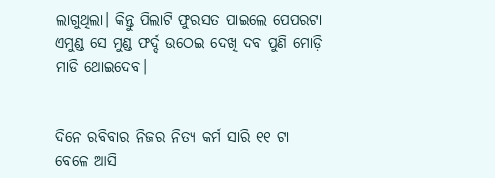ଲାଗୁଥିଲା। କିନ୍ତୁ ପିଲାଟି ଫୁରସତ ପାଇଲେ ପେପରଟା ଏମୁଣ୍ଡ ସେ ମୁଣ୍ଡ ଫର୍ଦ୍ଦ ଉଠେଇ ଦେଖି ଦବ ପୁଣି ମୋଡ଼ି ମାଡି ଥୋଇଦେବ।


ଦିନେ ରବିବାର ନିଜର ନିତ୍ୟ କର୍ମ ସାରି ୧୧ ଟା ବେଳେ ଆସି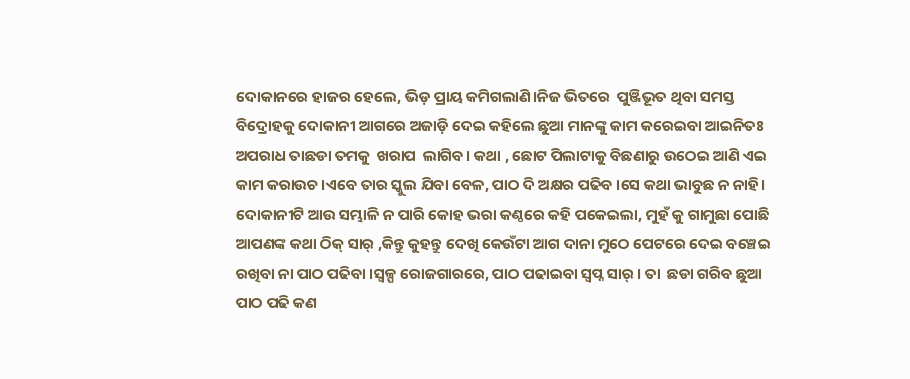ଦୋକାନରେ ହାଜର ହେଲେ, ଭିଡ଼ ପ୍ରାୟ କମିଗଲାଣି।ନିଜ ଭିତରେ  ପୁଞ୍ଜିଭୂତ ଥିବା ସମସ୍ତ ବିଦ୍ରୋହକୁ ଦୋକାନୀ ଆଗରେ ଅଜାଡ଼ି ଦେଇ କହିଲେ ଛୁଆ ମାନଙ୍କୁ କାମ କରେଇବା ଆଇନିତଃ ଅପରାଧ ତାଛଡା ତମକୁ  ଖରାପ  ଲାଗିବ। କଥା , ଛୋଟ ପିଲାଟାକୁ ବିଛଣାରୁ ଉଠେଇ ଆଣି ଏଇ କାମ କରାଉଚ ।ଏବେ ତାର ସ୍କୁଲ ଯିବା ବେଳ, ପାଠ ଦି ଅକ୍ଷର ପଢିବ ।ସେ କଥା ଭାବୁଛ ନ ନାହି। ଦୋକାନୀଟି ଆଉ ସମ୍ଭାଳି ନ ପାରି କୋହ ଭରା କଣ୍ଠରେ କହି ପକେଇଲା, ମୁହଁ କୁ ଗାମୁଛା ପୋଛି ଆପଣଙ୍କ କଥା ଠିକ୍ ସାର୍ ,କିନ୍ତୁ କୁହନ୍ତୁ ଦେଖି କେଉଁଟା ଆଗ ଦାନା ମୁଠେ ପେଟରେ ଦେଇ ବଞ୍ଚେଇ ରଖିବା ନା ପାଠ ପଢିବା ।ସ୍ବଳ୍ପ ରୋଜଗାରରେ, ପାଠ ପଢାଇବା ସ୍ଵପ୍ନ ସାର୍ । ତା  ଛଡା ଗରିବ ଛୁଆ ପାଠ ପଢି କଣ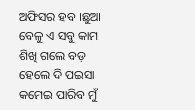ଅଫିସର ହବ ।ଛୁଆ ବେଳୁ ଏ ସବୁ କାମ ଶିଖି ଗଲେ ବଡ଼ ହେଲେ ଦି ପଇସା କମେଇ ପାରିବ ମୁଁ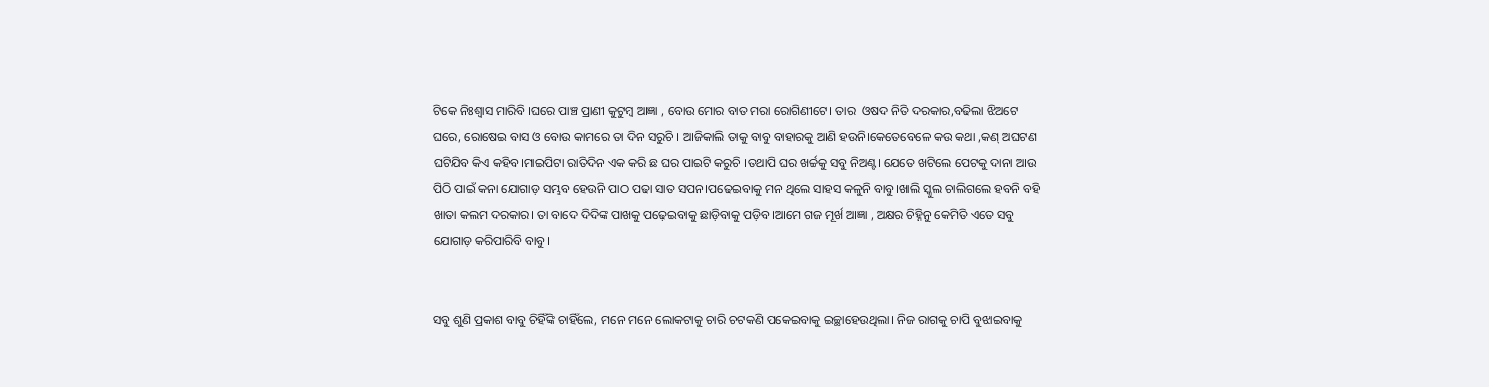ଟିକେ ନିଃଶ୍ୱାସ ମାରିବି ।ଘରେ ପାଞ୍ଚ ପ୍ରାଣୀ କୁଟୁମ୍ବ ଆଜ୍ଞା , ବୋଉ ମୋର ବାତ ମରା ରୋଗିଣୀଟେ। ତାର  ଓଷଦ ନିତି ଦରକାର,ବଢିଲା ଝିଅଟେ ଘରେ, ରୋଷେଇ ବାସ ଓ ବୋଉ କାମରେ ତା ଦିନ ସରୁଚି । ଆଜିକାଲି ତାକୁ ବାବୁ ବାହାରକୁ ଆଣି ହଉନି।କେତେବେଳେ କଉ କଥା ,କଣ୍ ଅଘଟଣ ଘଟିଯିବ କିଏ କହିବ।ମାଇପିଟା ରାତିଦିନ ଏକ କରି ଛ ଘର ପାଇଟି କରୁଚି ।ତଥାପି ଘର ଖର୍ଚ୍ଚକୁ ସବୁ ନିଅଣ୍ଟ। ଯେତେ ଖଟିଲେ ପେଟକୁ ଦାନା ଆଉ ପିଠି ପାଇଁ କନା ଯୋଗାଡ଼ ସମ୍ଭବ ହେଉନି ପାଠ ପଢା ସାତ ସପନ।ପଢେଇବାକୁ ମନ ଥିଲେ ସାହସ କଳୁନି ବାବୁ।ଖାଲି ସ୍କୁଲ ଚାଲିଗଲେ ହବନି ବହି ଖାତା କଲମ ଦରକାର। ତା ବାଦେ ଦିଦିଙ୍କ ପାଖକୁ ପଢ଼େଇବାକୁ ଛାଡ଼ିବାକୁ ପଡ଼ିବ ।ଆମେ ଗଜ ମୂର୍ଖ ଆଜ୍ଞା , ଅକ୍ଷର ଚିହ୍ନିନୁ କେମିତି ଏତେ ସବୁ ଯୋଗାଡ଼ କରିପାରିବି ବାବୁ।


ସବୁ ଶୁଣି ପ୍ରକାଶ ବାବୁ ଚିହିଁଙ୍କି ଚାହିଁଲେ, ମନେ ମନେ ଲୋକଟାକୁ ଚାରି ଚଟକଣି ପକେଇବାକୁ ଇଚ୍ଛାହେଉଥିଲା। ନିଜ ରାଗକୁ ଚାପି ବୁଝାଇବାକୁ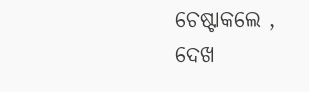ଚେଷ୍ଟାକଲେ , ଦେଖ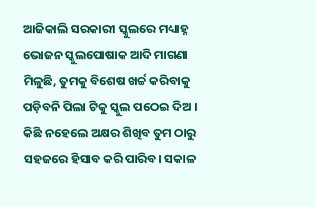ଆଜିକାଲି ସରକାରୀ ସ୍କୁଲରେ ମଧ୍ୟାହ୍ନ ଭୋଜନ ସ୍କୁଲପୋଷାକ ଆଦି ମାଗଣା ମିଳୁଛି, ତୁମକୁ ବିଶେଷ ଖର୍ଚ୍ଚ କରିବାକୁ ପଡ଼ିବନି ପିଲା ଟିକୁ ସ୍କୁଲ ପଠେଇ ଦିଅ । କିଛି ନହେଲେ ଅକ୍ଷର ଶିଖିବ ତୁମ ଠାରୁ ସହଜରେ ହିସାବ କରି ପାରିବ। ସକାଳ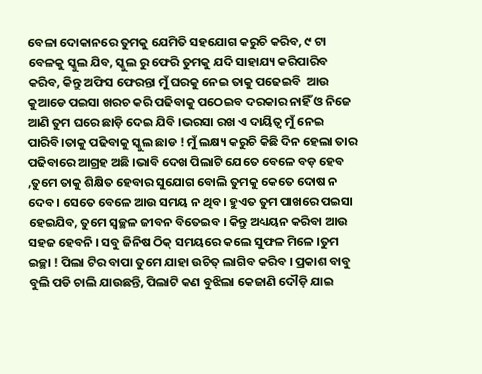ବେଳା ଦୋକାନରେ ତୁମକୁ ଯେମିତି ସହଯୋଗ କରୁଚି କରିବ, ୯ ଟା ବେଳକୁ ସ୍କୁଲ ଯିବ, ସ୍କୁଲ ରୁ ଫେରି ତୁମକୁ ଯଦି ସାହାଯ୍ୟ କରିପାରିବ କରିବ, କିନ୍ତୁ ଅଫିସ ଫେରନ୍ତା ମୁଁ ଘରକୁ ନେଇ ତାକୁ ପଢେଇବି  ଆଉ କୁଆଡେ ପଇସା ଖରଚ କରି ପଢିବାକୁ ପଠେଇବ ଦରକାର ନାହିଁ ଓ ନିଜେ ଆଣି ତୁମ ଘରେ ଛାଡ଼ି ଦେଇ ଯିବି ।ଭରସା ରଖ ଏ ଦାୟିତ୍ଵ ମୁଁ ନେଇ ପାରିବି।ତାକୁ ପଢିବାକୁ ସ୍କୁଲ ଛାଡ ! ମୁଁ ଲକ୍ଷ୍ୟ କରୁଚି କିଛି ଦିନ ହେଲା ତାର ପଢିବାରେ ଆଗ୍ରହ ଅଛି ।ଭାବି ଦେଖ ପିଲାଟି ଯେତେ ବେଳେ ବଡ଼ ହେବ ,ତୁମେ ତାକୁ ଶିକ୍ଷିତ ହେବାର ସୁଯୋଗ ବୋଲି ତୁମକୁ କେତେ ଦୋଷ ନ ଦେବ। ସେତେ ବେଳେ ଆଉ ସମୟ ନ ଥିବ। ହୁଏତ ତୁମ ପାଖରେ ପଇସା ହେଇଯିବ, ତୁମେ ସ୍ୱଚ୍ଛଳ ଜୀବନ ବିତେଇବ । କିନ୍ତୁ ଅଧ୍ୟୟନ କରିବା ଆଉ ସହଜ ହେବନି । ସବୁ ଜିନିଷ ଠିକ୍ ସମୟରେ କଲେ ସୁଫଳ ମିଳେ ।ତୁମ ଇଚ୍ଛା ! ପିଲା ଟିର ବାପା ତୁମେ ଯାହା ଉଚିତ୍ ଲାଗିବ କରିବ । ପ୍ରକାଶ ବାବୁ ବୁଲି ପଡି ଚାଲି ଯାଉଛନ୍ତି, ପିଲାଟି କଣ ବୁଝିଲା କେଜାଣି ଦୌଡ଼ି ଯାଇ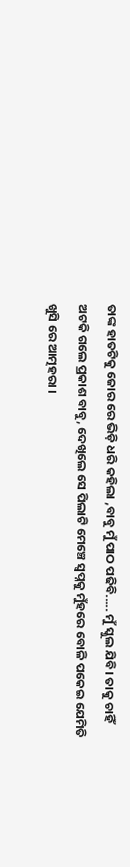ତାଙ୍କ ହାତଟିକୁ ଜୋର ରେ ଭିଡ଼ି ଧରି କହିଲା ,ବାବୁ ମୁଁ ପାଠ ପଢିବି..... ମୁଁ ସ୍କୁଲ ଯିବି। ତାକୁ ଚାହିଁ ଅଟକି ଗଲେ ପ୍ରକାଶ ବାବୁ, ଦେଖିଲେ ସେ ପିଲାଟି ମେଞ୍ଚେ ସ୍ଵପ୍ନକୁ ମୁଁହରେ ବୋଳି ପକେଇ ଯେମିତି ଖୁସି ରେ ଆତ୍ମହରା ।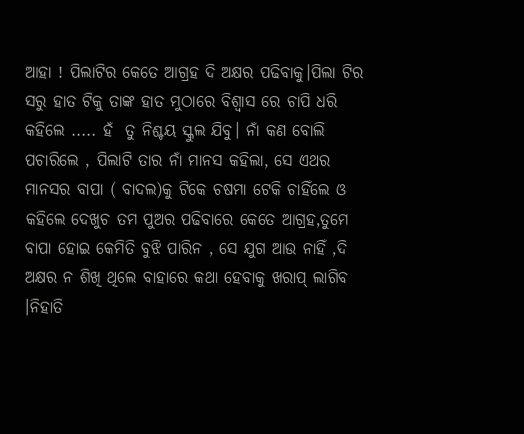ଆହା ! ପିଲାଟିର କେତେ ଆଗ୍ରହ ଦି ଅକ୍ଷର ପଢିବାକୁ।ପିଲା ଟିର ସରୁ ହାତ ଟିକୁ ତାଙ୍କ ହାତ ମୁଠାରେ ବିଶ୍ୱାସ ରେ ଚାପି ଧରି  କହିଲେ ..... ହଁ  ତୁ ନିଶ୍ଚୟ ସ୍କୁଲ ଯିବୁ। ନାଁ କଣ ବୋଲି ପଚାରିଲେ , ପିଲାଟି ତାର ନାଁ ମାନସ କହିଲା, ସେ ଏଥର ମାନସର ବାପା ( ବାଦଲ)କୁ ଟିକେ ଚଷମା ଟେକି ଚାହିଁଲେ ଓ କହିଲେ ଦେଖୁଚ ତମ ପୁଅର ପଢିବାରେ କେତେ ଆଗ୍ରହ,ତୁମେ ବାପା ହୋଇ କେମିତି ବୁଝି ପାରିନ , ସେ ଯୁଗ ଆଉ ନାହିଁ ,ଦି ଅକ୍ଷର ନ ଶିଖି ଥିଲେ ବାହାରେ କଥା ହେବାକୁ ଖରାପ୍ ଲାଗିବ ।ନିହାତି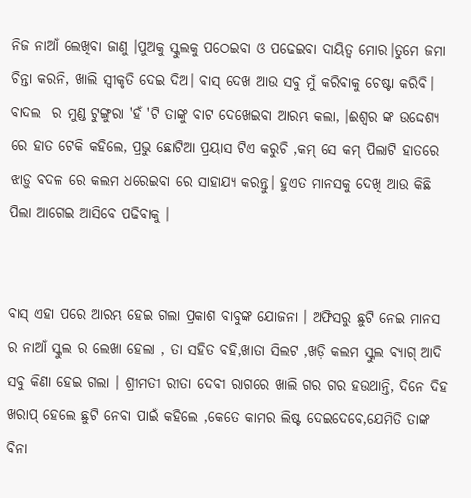ନିଜ ନାଆଁ ଲେଖିବା ଜାଣୁ ।ପୁଅକୁ ସ୍କୁଲକୁ ପଠେଇବା ଓ ପଢେଇବା ଦାୟିତ୍ଵ ମୋର।ତୁମେ ଜମା ଚିନ୍ତା କରନି, ଖାଲି ସ୍ଵୀକୃତି ଦେଇ ଦିଅ। ବାସ୍ ଦେଖ ଆଉ ସବୁ ମୁଁ କରିବାକୁ ଚେଷ୍ଟା କରିବି। ବାଦଲ  ର ମୁଣ୍ଡ ଟୁଙ୍ଗୁରା 'ହଁ 'ଟି ତାଙ୍କୁ ବାଟ ଦେଖେଇବା ଆରମ୍ଭ କଲା, ।ଈଶ୍ୱର ଙ୍କ ଉଦ୍ଦେଶ୍ୟ ରେ ହାତ ଟେକି କହିଲେ, ପ୍ରଭୁ ଛୋଟିଆ ପ୍ରୟାସ ଟିଏ କରୁଚି ,କମ୍ ସେ କମ୍ ପିଲାଟି ହାତରେ ଝାଡ଼ୁ ବଦଳ ରେ କଲମ ଧରେଇବା ରେ ସାହାଯ୍ୟ କରନ୍ତୁ। ହୁଏତ ମାନସକୁ ଦେଖି ଆଉ କିଛି ପିଲା ଆଗେଇ ଆସିବେ ପଢିବାକୁ ।


ବାସ୍ ଏହା ପରେ ଆରମ୍ଭ ହେଇ ଗଲା ପ୍ରକାଶ ବାବୁଙ୍କ ଯୋଜନା । ଅଫିସରୁ ଛୁଟି ନେଇ ମାନସ ର ନାଆଁ ସ୍କୁଲ ର ଲେଖା ହେଲା , ତା ସହିତ ବହି,ଖାତା ସିଲଟ ,ଖଡ଼ି କଲମ ସ୍କୁଲ ବ୍ୟାଗ୍ ଆଦି ସବୁ କିଣା ହେଇ ଗଲା । ଶ୍ରୀମତୀ ରୀତା ଦେବୀ ରାଗରେ ଖାଲି ଗର ଗର ହଉଥାନ୍ତି, ଦିନେ ଦିହ ଖରାପ୍ ହେଲେ ଛୁଟି ନେବା ପାଇଁ କହିଲେ ,କେତେ କାମର ଲିଷ୍ଟ ଦେଇଦେବେ,ଯେମିତି ତାଙ୍କ ବିନା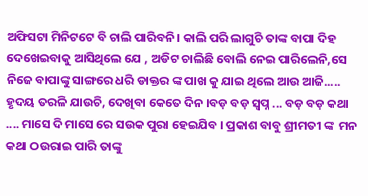ଅଫିସଟା ମିନିଟଟେ ବି ଚାଲି ପାରିବନି। କାଲି ପରି ଲାଗୁଚି ତାଙ୍କ ବାପା ଦିହ ଦେଖେଇବାକୁ ଆସିଥିଲେ ଯେ , ଅଡିଟ ଚାଲିଛି ବୋଲି ନେଇ ପାରିଲେନି,ସେ ନିଜେ ବାପାଙ୍କୁ ସାଙ୍ଗରେ ଧରି ଡାକ୍ତର ଙ୍କ ପାଖ କୁ ଯାଇ ଥିଲେ ଆଉ ଆଜି..... ହୃଦୟ ତରଳି ଯାଉଚି, ଦେଖିବା କେତେ ଦିନ ।ବଡ଼ ବଡ଼ ସ୍ଵପ୍ନ ... ବଡ଼ ବଡ଼ କଥା .... ମାସେ ଦି ମାସେ ରେ ସଉକ ପୁରା ହେଇଯିବ । ପ୍ରକାଶ ବାବୁ ଶ୍ରୀମତୀ ଙ୍କ  ମନ କଥା ଠଉରାଇ ପାରି ତାଙ୍କୁ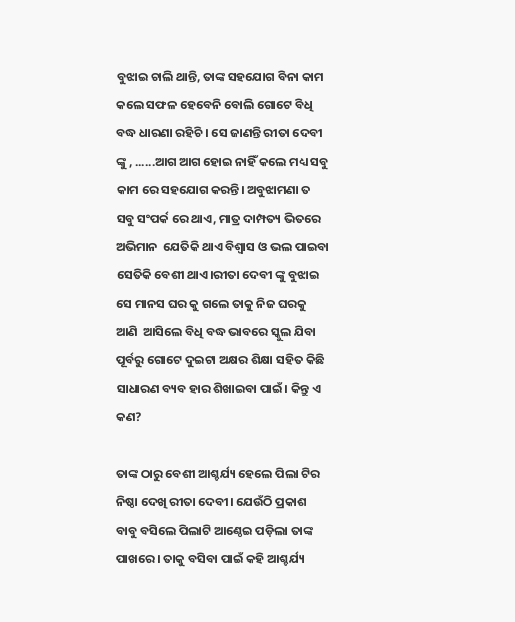ବୁଝାଇ ଚାଲି ଥାନ୍ତି, ତାଙ୍କ ସହଯୋଗ ବିନା କାମ କଲେ ସଫଳ ହେବେନି ବୋଲି ଗୋଟେ ବିଧି ବଦ୍ଧ ଧାରଣା ରହିଚି । ସେ ଜାଣନ୍ତି ରୀତା ଦେବୀ ଙ୍କୁ , ......ଆଗ ଆଗ ହୋଇ ନାହିଁ କଲେ ମଧ୍ୟ ସବୁ କାମ ରେ ସହଯୋଗ କରନ୍ତି। ଅବୁଝାମଣା ତ ସବୁ ସଂପର୍କ ରେ ଥାଏ, ମାତ୍ର ଦାମ୍ପତ୍ୟ ଭିତରେ ଅଭିମାନ  ଯେତିକି ଥାଏ ବିଶ୍ୱାସ ଓ ଭଲ ପାଇବା ସେତିକି ବେଶୀ ଥାଏ।ରୀତା ଦେବୀ ଙ୍କୁ ବୁଝାଇ ସେ ମାନସ ଘର କୁ ଗଲେ ତାକୁ ନିଜ ଘରକୁ ଆଣି  ଆସିଲେ ବିଧି ବଦ୍ଧ ଭାବରେ ସ୍କୁଲ ଯିବା ପୂର୍ବରୁ ଗୋଟେ ଦୁଇଟା ଅକ୍ଷର ଶିକ୍ଷା ସହିତ କିଛି ସାଧାରଣ ବ୍ୟବ ହାର ଶିଖାଇବା ପାଇଁ। କିନ୍ତୁ ଏ କଣ?

ତାଙ୍କ ଠାରୁ ବେଶୀ ଆଶ୍ଚର୍ଯ୍ୟ ହେଲେ ପିଲା ଟିର ନିଷ୍ଠା ଦେଖି ରୀତା ଦେବୀ। ଯେଉଁଠି ପ୍ରକାଶ ବାବୁ ବସିଲେ ପିଲାଟି ଆଣ୍ଠେଇ ପଡ଼ିଲା ତାଙ୍କ ପାଖରେ । ତାକୁ ବସିବା ପାଇଁ କହି ଆଶ୍ଚର୍ଯ୍ୟ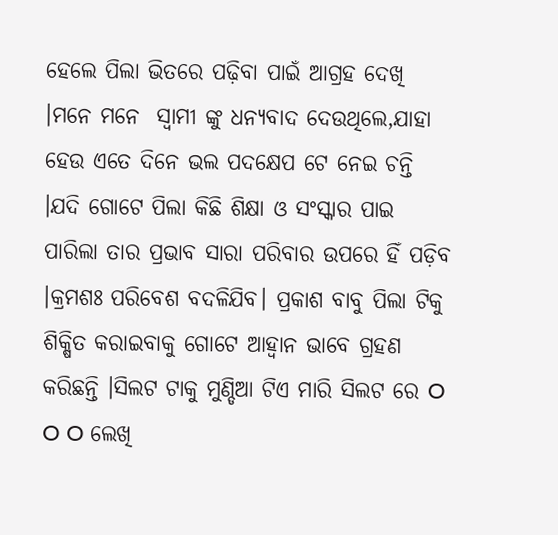ହେଲେ ପିଲା ଭିତରେ ପଢ଼ିବା ପାଇଁ ଆଗ୍ରହ ଦେଖି ।ମନେ ମନେ  ସ୍ବାମୀ ଙ୍କୁ ଧନ୍ୟବାଦ ଦେଉଥିଲେ,ଯାହା ହେଉ ଏତେ ଦିନେ ଭଲ ପଦକ୍ଷେପ ଟେ ନେଇ ଚନ୍ତି ।ଯଦି ଗୋଟେ ପିଲା କିଛି ଶିକ୍ଷା ଓ ସଂସ୍କାର ପାଇ ପାରିଲା ତାର ପ୍ରଭାବ ସାରା ପରିବାର ଉପରେ ହିଁ ପଡ଼ିବ ।କ୍ରମଶଃ ପରିବେଶ ବଦଳିଯିବ। ପ୍ରକାଶ ବାବୁ ପିଲା ଟିକୁ ଶିକ୍ଷିତ କରାଇବାକୁ ଗୋଟେ ଆହ୍ୱାନ ଭାବେ ଗ୍ରହଣ କରିଛନ୍ତି ।ସିଲଟ ଟାକୁ ମୁଣ୍ଡିଆ ଟିଏ ମାରି ସିଲଟ ରେ O O O ଲେଖି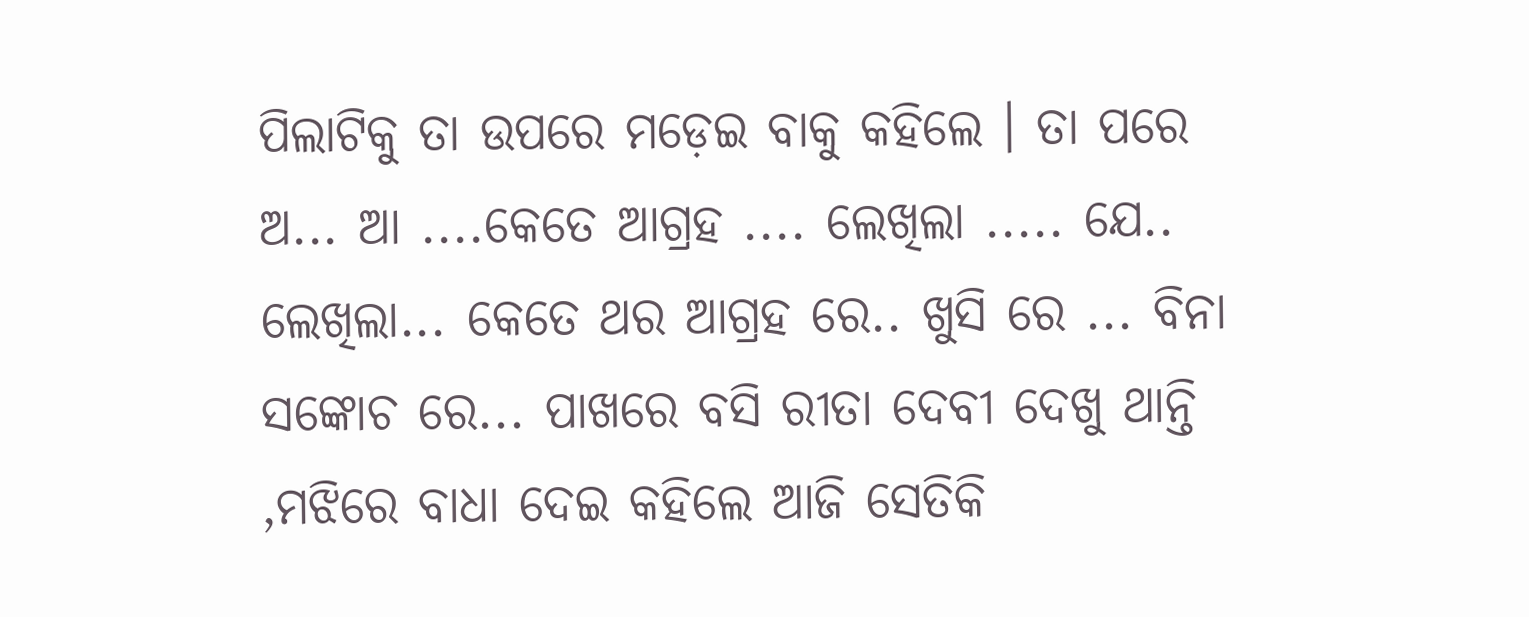ପିଲାଟିକୁ ତା ଉପରେ ମଡ଼େଇ ବାକୁ କହିଲେ । ତା ପରେ ଅ... ଆ ....କେତେ ଆଗ୍ରହ .... ଲେଖିଲା ..... ଯେ.. ଲେଖିଲା... କେତେ ଥର ଆଗ୍ରହ ରେ.. ଖୁସି ରେ ... ବିନା ସଙ୍କୋଚ ରେ... ପାଖରେ ବସି ରୀତା ଦେବୀ ଦେଖୁ ଥାନ୍ତି ,ମଝିରେ ବାଧା ଦେଇ କହିଲେ ଆଜି ସେତିକି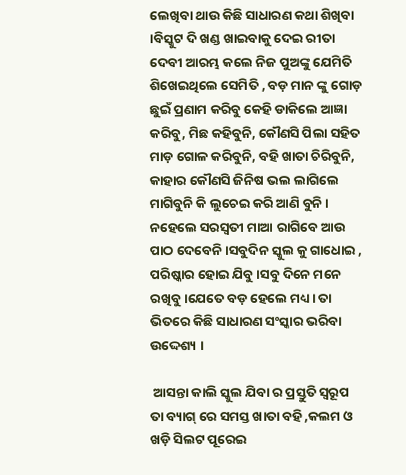ଲେଖିବା ଥାଉ କିଛି ସାଧାରଣ କଥା ଶିଖିବା ।ବିସ୍କୁଟ ଦି ଖଣ୍ଡ ଖାଇବାକୁ ଦେଇ ରୀତା ଦେବୀ ଆରମ୍ଭ କଲେ ନିଜ ପୁଅଙ୍କୁ ଯେମିତି ଶିଖେଇଥିଲେ ସେମିତି , ବଡ଼ ମାନ ଙ୍କୁ ଗୋଡ଼ ଛୁଇଁ ପ୍ରଣାମ କରିବୁ କେହି ଡାକିଲେ ଆଜ୍ଞା କରିବୁ, ମିଛ କହିବୁନି, କୌଣସି ପିଲା ସହିତ ମାଡ଼ ଗୋଳ କରିବୁନି, ବହି ଖାତା ଚିରିବୁନି, କାହାର କୌଣସି ଜିନିଷ ଭଲ ଲାଗିଲେ   ମାଗିବୁନି କି ଲୁଚେଇ କରି ଆଣି ବୁନି । ନହେଲେ ସରସ୍ଵତୀ ମାଆ ରାଗିବେ ଆଉ ପାଠ ଦେବେନି।ସବୁଦିନ ସ୍କୁଲ କୁ ଗାଧୋଇ , ପରିଷ୍କାର ହୋଇ ଯିବୁ ।ସବୁ ଦିନେ ମନେ ରଖିବୁ।ଯେତେ ବଡ଼ ହେଲେ ମଧ୍ୟ। ତା ଭିତରେ କିଛି ସାଧାରଣ ସଂସ୍କାର ଭରିବା ଉଦ୍ଦେଶ୍ୟ ।

 ଆସନ୍ତା କାଲି ସ୍କୁଲ ଯିବା ର ପ୍ରସ୍ତୁତି ସ୍ବରୂପ ତା ବ୍ୟାଗ୍ ରେ ସମସ୍ତ ଖାତା ବହି ,କଲମ ଓ ଖଡ଼ି ସିଲଟ ପୂରେଇ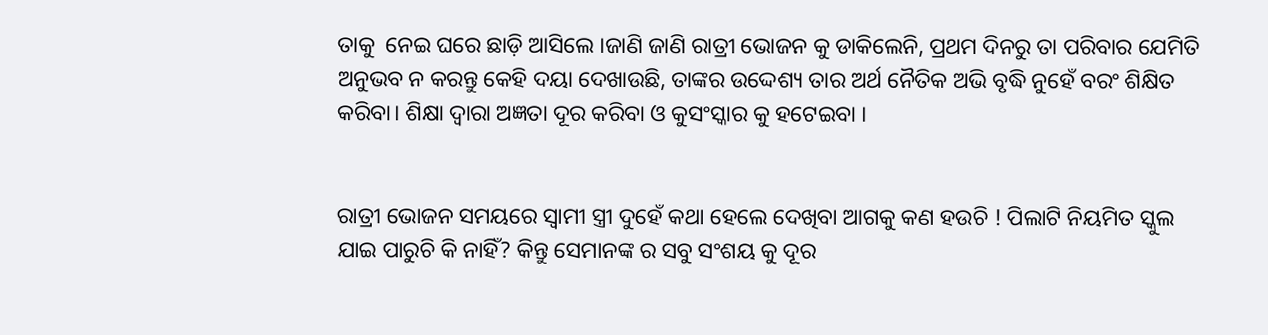ତାକୁ  ନେଇ ଘରେ ଛାଡ଼ି ଆସିଲେ ।ଜାଣି ଜାଣି ରାତ୍ରୀ ଭୋଜନ କୁ ଡାକିଲେନି, ପ୍ରଥମ ଦିନରୁ ତା ପରିବାର ଯେମିତି ଅନୁଭବ ନ କରନ୍ତୁ କେହି ଦୟା ଦେଖାଉଛି, ତାଙ୍କର ଉଦ୍ଦେଶ୍ୟ ତାର ଅର୍ଥ ନୈତିକ ଅଭି ବୃଦ୍ଧି ନୁହେଁ ବରଂ ଶିକ୍ଷିତ କରିବା। ଶିକ୍ଷା ଦ୍ଵାରା ଅଜ୍ଞତା ଦୂର କରିବା ଓ କୁସଂସ୍କାର କୁ ହଟେଇବା ।


ରାତ୍ରୀ ଭୋଜନ ସମୟରେ ସ୍ଵାମୀ ସ୍ତ୍ରୀ ଦୁହେଁ କଥା ହେଲେ ଦେଖିବା ଆଗକୁ କଣ ହଉଚି ! ପିଲାଟି ନିୟମିତ ସ୍କୁଲ ଯାଇ ପାରୁଚି କି ନାହିଁ? କିନ୍ତୁ ସେମାନଙ୍କ ର ସବୁ ସଂଶୟ କୁ ଦୂର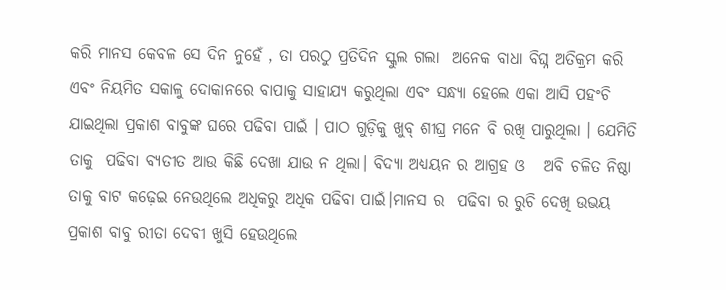କରି ମାନସ କେବଳ ସେ ଦିନ ନୁହେଁ , ତା ପରଠୁ ପ୍ରତିଦିନ ସ୍କୁଲ ଗଲା  ଅନେକ ବାଧା ବିଘ୍ନ ଅତିକ୍ରମ କରି ଏବଂ ନିୟମିତ ସକାଳୁ ଦୋକାନରେ ବାପାକୁ ସାହାଯ୍ୟ କରୁଥିଲା ଏବଂ ସନ୍ଧ୍ୟା ହେଲେ ଏକା ଆସି ପହଂଚି ଯାଇଥିଲା ପ୍ରକାଶ ବାବୁଙ୍କ ଘରେ ପଢିବା ପାଇଁ । ପାଠ ଗୁଡ଼ିକୁ ଖୁବ୍ ଶୀଘ୍ର ମନେ ବି ରଖି ପାରୁଥିଲା । ଯେମିତି ତାକୁ  ପଢିବା ବ୍ୟତୀତ ଆଉ କିଛି ଦେଖା ଯାଉ ନ ଥିଲା। ବିଦ୍ୟା ଅଧ୍ୟୟନ ର ଆଗ୍ରହ ଓ   ଅବି ଚଳିତ ନିଷ୍ଠା ତାକୁ ବାଟ କଢ଼େଇ ନେଉଥିଲେ ଅଧିକରୁ ଅଧିକ ପଢିବା ପାଇଁ।ମାନସ ର  ପଢିବା ର ରୁଚି ଦେଖି ଉଭୟ ପ୍ରକାଶ ବାବୁ ରୀତା ଦେବୀ ଖୁସି ହେଉଥିଲେ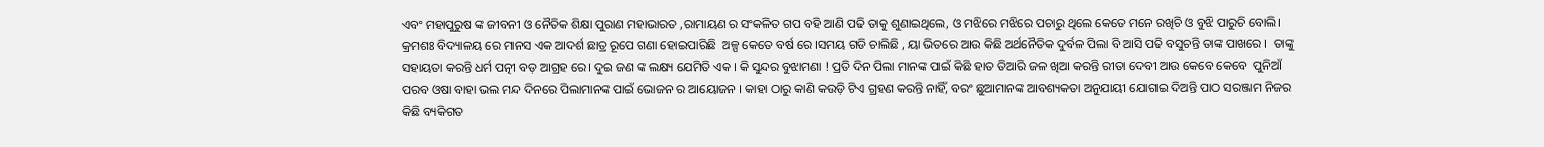ଏବଂ ମହାପୁରୁଷ ଙ୍କ ଜୀବନୀ ଓ ନୈତିକ ଶିକ୍ଷା ପୁରାଣ ମହାଭାରତ ,ରାମାୟଣ ର ସଂକଳିତ ଗପ ବହି ଆଣି ପଢି ତାକୁ ଶୁଣାଇଥିଲେ, ଓ ମଝିରେ ମଝିରେ ପଚାରୁ ଥିଲେ କେତେ ମନେ ରଖିଚି ଓ ବୁଝି ପାରୁଚି ବୋଲି। କ୍ରମଶଃ ବିଦ୍ୟାଳୟ ରେ ମାନସ ଏକ ଆଦର୍ଶ ଛାତ୍ର ରୂପେ ଗଣା ହୋଇପାରିଛି  ଅଳ୍ପ କେତେ ବର୍ଷ ରେ ।ସମୟ ଗଡି ଚାଲିଛି , ୟା ଭିତରେ ଆଉ କିଛି ଅର୍ଥନୈତିକ ଦୁର୍ବଳ ପିଲା ବି ଆସି ପଢି ବସୁଚନ୍ତି ତାଙ୍କ ପାଖରେ ।  ତାଙ୍କୁ ସହାୟତା କରନ୍ତି ଧର୍ମ ପତ୍ନୀ ବଡ଼ ଆଗ୍ରହ ରେ। ଦୁଇ ଜଣ ଙ୍କ ଲକ୍ଷ୍ୟ ଯେମିତି ଏକ । କି ସୁନ୍ଦର ବୁଝାମଣା ! ପ୍ରତି ଦିନ ପିଲା ମାନଙ୍କ ପାଇଁ କିଛି ହାତ ତିଆରି ଜଳ ଖିଆ କରନ୍ତି ରୀତା ଦେବୀ ଆଉ କେବେ କେବେ  ପୁନିଆଁ ପରବ ଓଷା ବାହା ଭଲ ମନ୍ଦ ଦିନରେ ପିଲାମାନଙ୍କ ପାଇଁ ଭୋଜନ ର ଆୟୋଜନ । କାହା ଠାରୁ କାଣି କଉଡ଼ି ଟିଏ ଗ୍ରହଣ କରନ୍ତି ନାହିଁ, ବରଂ ଛୁଆମାନଙ୍କ ଆବଶ୍ୟକତା ଅନୁଯାୟୀ ଯୋଗାଇ ଦିଅନ୍ତି ପାଠ ସରଞ୍ଜାମ ନିଜର କିଛି ବ୍ୟକିଗତ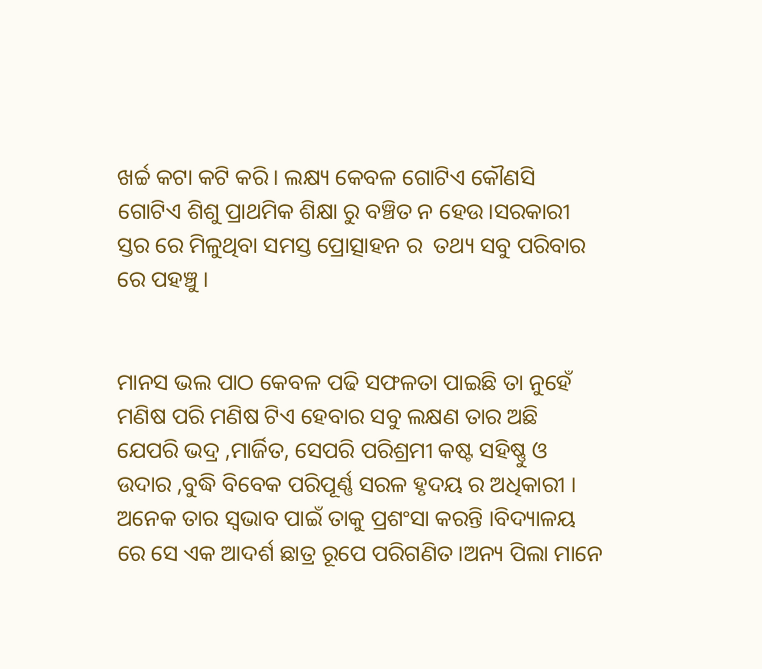ଖର୍ଚ୍ଚ କଟା କଟି କରି। ଲକ୍ଷ୍ୟ କେବଳ ଗୋଟିଏ କୌଣସି ଗୋଟିଏ ଶିଶୁ ପ୍ରାଥମିକ ଶିକ୍ଷା ରୁ ବଞ୍ଚିତ ନ ହେଉ।ସରକାରୀ ସ୍ତର ରେ ମିଳୁଥିବା ସମସ୍ତ ପ୍ରୋତ୍ସାହନ ର  ତଥ୍ୟ ସବୁ ପରିବାର ରେ ପହଞ୍ଚୁ ।


ମାନସ ଭଲ ପାଠ କେବଳ ପଢି ସଫଳତା ପାଇଛି ତା ନୁହେଁ ମଣିଷ ପରି ମଣିଷ ଟିଏ ହେବାର ସବୁ ଲକ୍ଷଣ ତାର ଅଛି ଯେପରି ଭଦ୍ର ,ମାର୍ଜିତ, ସେପରି ପରିଶ୍ରମୀ କଷ୍ଟ ସହିଷ୍ଣୁ ଓ ଉଦାର ,ବୁଦ୍ଧି ବିବେକ ପରିପୂର୍ଣ୍ଣ ସରଳ ହୃଦୟ ର ଅଧିକାରୀ । ଅନେକ ତାର ସ୍ଵଭାବ ପାଇଁ ତାକୁ ପ୍ରଶଂସା କରନ୍ତି ।ବିଦ୍ୟାଳୟ ରେ ସେ ଏକ ଆଦର୍ଶ ଛାତ୍ର ରୂପେ ପରିଗଣିତ।ଅନ୍ୟ ପିଲା ମାନେ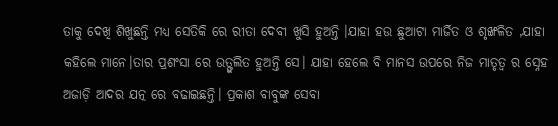ତାକୁ ଦେଖି ଶିଖୁଛନ୍ତି ମଧ୍ୟ ସେତିକି ରେ ରୀତା ଦେବୀ ଖୁସି ହୁଅନ୍ତି ।ଯାହା ହଉ ଛୁଆଟା ମାର୍ଜିତ ଓ ଶୃଙ୍ଖଳିତ ,ଯାହା କହିଲେ ମାନେ।ତାର ପ୍ରଶଂସା ରେ ଉତ୍ଫୁଲିତ ହୁଅନ୍ତି ସେ। ଯାହା ହେଲେ ବି ମାନସ ଉପରେ ନିଜ ମାତୃତ୍ଵ ର ସ୍ନେହ ଅଜାଡ଼ି ଆଦର ଯତ୍ନ ରେ ବଢାଇଛନ୍ତି। ପ୍ରକାଶ ବାବୁଙ୍କ ସେବା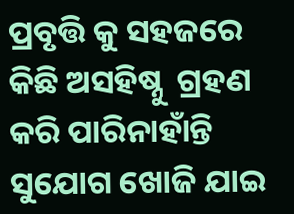ପ୍ରବୃତ୍ତି କୁ ସହଜରେ କିଛି ଅସହିଷ୍ନୁ  ଗ୍ରହଣ କରି ପାରିନାହାଁନ୍ତି ସୁଯୋଗ ଖୋଜି ଯାଇ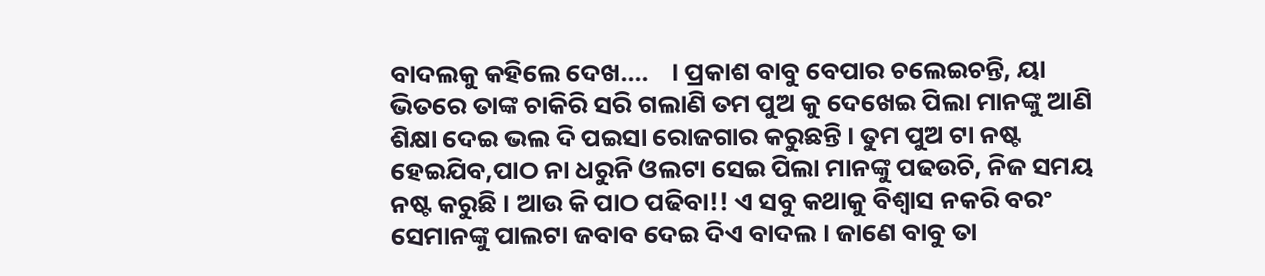ବାଦଲକୁ କହିଲେ ଦେଖ....    । ପ୍ରକାଶ ବାବୁ ବେପାର ଚଲେଇଚନ୍ତି, ୟା ଭିତରେ ତାଙ୍କ ଚାକିରି ସରି ଗଲାଣି ତମ ପୁଅ କୁ ଦେଖେଇ ପିଲା ମାନଙ୍କୁ ଆଣି ଶିକ୍ଷା ଦେଇ ଭଲ ଦି ପଇସା ରୋଜଗାର କରୁଛନ୍ତି । ତୁମ ପୁଅ ଟା ନଷ୍ଟ ହେଇଯିବ,ପାଠ ନା ଧରୁନି ଓଲଟା ସେଇ ପିଲା ମାନଙ୍କୁ ପଢଉଚି, ନିଜ ସମୟ ନଷ୍ଟ କରୁଛି । ଆଉ କି ପାଠ ପଢିବା!! ଏ ସବୁ କଥାକୁ ବିଶ୍ୱାସ ନକରି ବରଂ ସେମାନଙ୍କୁ ପାଲଟା ଜବାବ ଦେଇ ଦିଏ ବାଦଲ । ଜାଣେ ବାବୁ ତା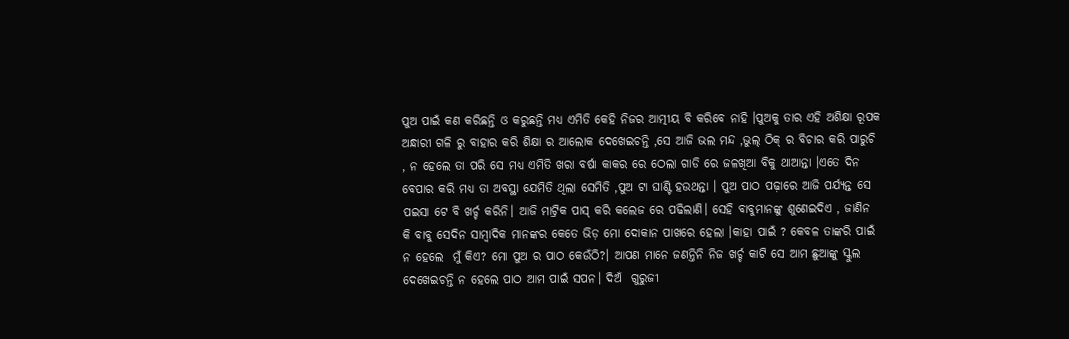ପୁଅ ପାଇଁ କଣ କରିଛନ୍ତି ଓ କରୁଛନ୍ତି ମଧ୍ୟ ଏମିତି କେହି ନିଜର ଆତ୍ମୀୟ ବି କରିବେ ନାହି ।ପୁଅକୁ ତାର ଏହି ଅଶିକ୍ଷା ରୂପକ ଅନ୍ଧାରୀ ଗଳି ରୁ ବାହାର କରି ଶିକ୍ଷା ର ଆଲୋକ ଦେଖେଇଚନ୍ତି ,ସେ ଆଜି ଭଲ ମନ୍ଦ ,ଭୁଲ୍ ଠିକ୍ ର ବିଚାର କରି ପାରୁଚି , ନ ହେଲେ ତା ପରି ସେ ମଧ୍ୟ ଏମିତି ଖରା ବର୍ଷା କାକର ରେ ଠେଲା ଗାଡି ରେ ଜଳଖିଆ ବିକୁ ଥାଆନ୍ତା ।ଏତେ ଦିନ ବେପାର କରି ମଧ୍ୟ ତା ଅବସ୍ଥା ଯେମିତି ଥିଲା ସେମିତି ,ପୁଅ ଟା ଘାଣ୍ଟି ହଉଥନ୍ତା । ପୁଅ ପାଠ ପଢ଼ାରେ ଆଜି ପର୍ଯ୍ୟନ୍ତ ସେ ପଇସା ଟେ ବି ଖର୍ଚ୍ଚ କରିନି। ଆଜି ମାଟ୍ରିକ ପାସ୍ କରି କଲେଜ ରେ ପଢିଲାଣି। ସେହି ବାବୁମାନଙ୍କୁ ଶୁଣେଇଦିଏ , ଜାଣିନ କି ବାବୁ ସେଦିନ ସାମ୍ବାଦିକ ମାନଙ୍କର କେତେ ଭିଡ଼ ମୋ ଦୋକାନ ପାଖରେ ହେଲା ।କାହା ପାଇଁ ? କେବଳ ତାଙ୍କରି ପାଇଁ ନ ହେଲେ  ମୁଁ କିଏ? ମୋ ପୁଅ ର ପାଠ କେଉଁଠି?। ଆପଣ ମାନେ ଜଣନ୍ତିନି ନିଜ ଖର୍ଚ୍ଚ କାଟି ସେ ଆମ ଛୁଆଙ୍କୁ ସ୍କୁଲ ଦେଖେଇଚନ୍ତି ନ ହେଲେ ପାଠ ଆମ ପାଇଁ ସପନ। ଦିଅଁ  ଗୁରୁଜୀ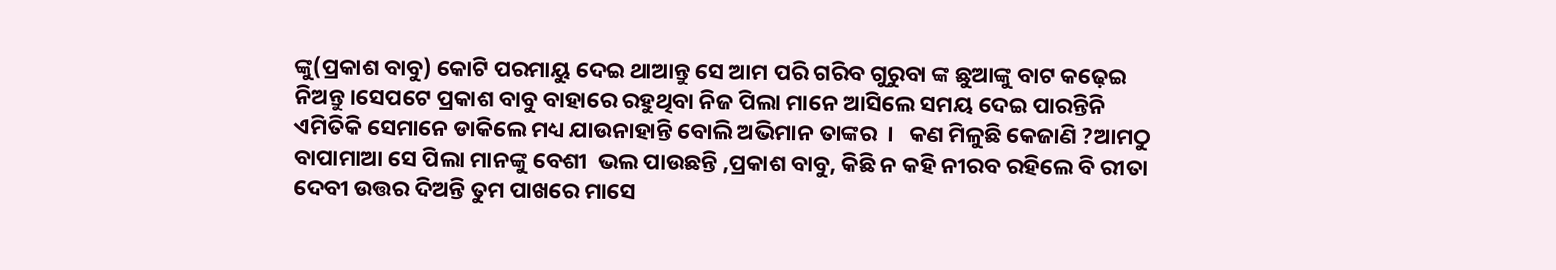ଙ୍କୁ(ପ୍ରକାଶ ବାବୁ) କୋଟି ପରମାୟୁ ଦେଇ ଥାଆନ୍ତୁ ସେ ଆମ ପରି ଗରିବ ଗୁରୁବା ଙ୍କ ଛୁଆଙ୍କୁ ବାଟ କଢ଼େଇ ନିଅନ୍ତୁ ।ସେପଟେ ପ୍ରକାଶ ବାବୁ ବାହାରେ ରହୁଥିବା ନିଜ ପିଲା ମାନେ ଆସିଲେ ସମୟ ଦେଇ ପାରନ୍ତିନି ଏମିତିକି ସେମାନେ ଡାକିଲେ ମଧ୍ୟ ଯାଉନାହାନ୍ତି ବୋଲି ଅଭିମାନ ତାଙ୍କର  ।   କଣ ମିଳୁଛି କେଜାଣି ?ଆମଠୁ ବାପାମାଆ ସେ ପିଲା ମାନଙ୍କୁ ବେଶୀ  ଭଲ ପାଉଛନ୍ତି ,ପ୍ରକାଶ ବାବୁ, କିଛି ନ କହି ନୀରବ ରହିଲେ ବି ରୀତା ଦେବୀ ଉତ୍ତର ଦିଅନ୍ତି ତୁମ ପାଖରେ ମାସେ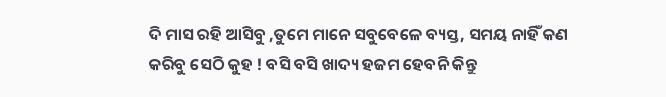ଦି ମାସ ରହି ଆସିବୁ ,ତୁମେ ମାନେ ସବୁବେଳେ ବ୍ୟସ୍ତ, ସମୟ ନାହିଁ କଣ କରିବୁ ସେଠି କୁହ ! ବସି ବସି ଖାଦ୍ୟ ହଜମ ହେବନି କିନ୍ତୁ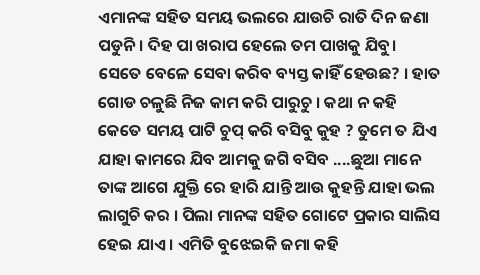ଏମାନଙ୍କ ସହିତ ସମୟ ଭଲରେ ଯାଉଚି ରାତି ଦିନ ଜଣା ପଡୁନି। ଦିହ ପା ଖରାପ ହେଲେ ତମ ପାଖକୁ ଯିବୁ।  ସେତେ ବେଳେ ସେବା କରିବ ବ୍ୟସ୍ତ କାହିଁ ହେଉଛ? । ହାତ ଗୋଡ ଚଳୁଛି ନିଜ କାମ କରି ପାରୁଚୁ । କଥା ନ କହି କେତେ ସମୟ ପାଟି ଚୁପ୍ କରି ବସିବୁ କୁହ ? ତୁମେ ତ ଯିଏ ଯାହା କାମରେ ଯିବ ଆମକୁ ଜଗି ବସିବ ....ଛୁଆ ମାନେ ତାଙ୍କ ଆଗେ ଯୁକ୍ତି ରେ ହାରି ଯାନ୍ତି ଆଉ କୁହନ୍ତି ଯାହା ଭଲ ଲାଗୁଚି କର । ପିଲା ମାନଙ୍କ ସହିତ ଗୋଟେ ପ୍ରକାର ସାଲିସ ହେଇ ଯାଏ । ଏମିତି ବୁଝେଇକି ଜମା କହି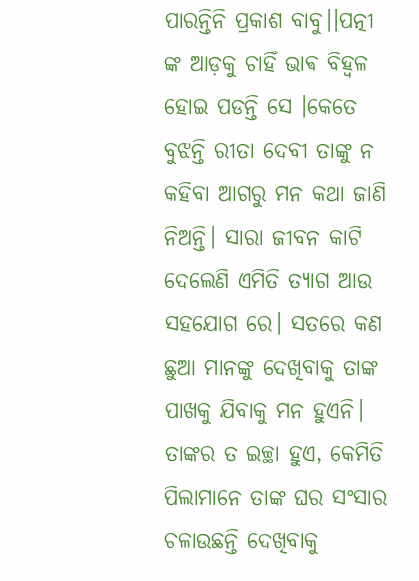ପାରନ୍ତିନି ପ୍ରକାଶ ବାବୁ।।ପତ୍ନୀ   ଙ୍କ ଆଡ଼କୁ ଚାହିଁ ଭାଵ ବିହ୍ୱଳ ହୋଇ ପଡନ୍ତି ସେ ।କେତେ ବୁଝନ୍ତି ରୀତା ଦେବୀ ତାଙ୍କୁ ନ କହିବା ଆଗରୁ ମନ କଥା ଜାଣି ନିଅନ୍ତି। ସାରା ଜୀବନ କାଟି ଦେଲେଣି ଏମିତି ତ୍ୟାଗ ଆଉ ସହଯୋଗ ରେ। ସତରେ କଣ ଛୁଆ ମାନଙ୍କୁ ଦେଖିବାକୁ ତାଙ୍କ ପାଖକୁ ଯିବାକୁ ମନ ହୁଏନି। ତାଙ୍କର ତ ଇଚ୍ଛା ହୁଏ, କେମିତି ପିଲାମାନେ ତାଙ୍କ ଘର ସଂସାର ଚଳାଉଛନ୍ତି ଦେଖିବାକୁ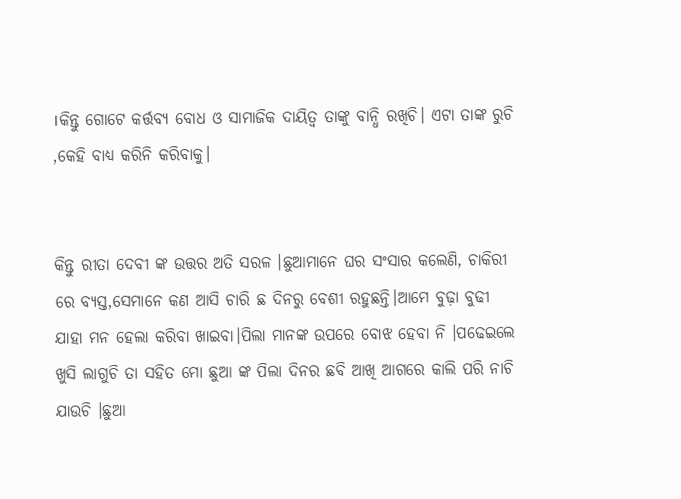।କିନ୍ତୁ ଗୋଟେ କର୍ତ୍ତବ୍ୟ ବୋଧ ଓ ସାମାଜିକ ଦାୟିତ୍ଵ ତାଙ୍କୁ ବାନ୍ଧି ରଖିଚି। ଏଟା ତାଙ୍କ ରୁଚି ,କେହି ବାଧ୍ୟ କରିନି କରିବାକୁ।


କିନ୍ତୁ ରୀତା ଦେବୀ ଙ୍କ ଉତ୍ତର ଅତି ସରଳ ।ଛୁଆମାନେ ଘର ସଂସାର କଲେଣି, ଚାକିରୀ ରେ ବ୍ୟସ୍ତ,ସେମାନେ କଣ ଆସି ଚାରି ଛ ଦିନରୁ ବେଶୀ ରହୁଛନ୍ତି।ଆମେ ବୁଢ଼ା ବୁଢୀ ଯାହା ମନ ହେଲା କରିବା ଖାଇବା।ପିଲା ମାନଙ୍କ ଉପରେ ବୋଝ ହେବା ନି ।ପଢେଇଲେ ଖୁସି ଲାଗୁଚି ତା ସହିତ ମୋ ଛୁଆ ଙ୍କ ପିଲା ଦିନର ଛବି ଆଖି ଆଗରେ କାଲି ପରି ନାଚି ଯାଉଚି ।ଛୁଆ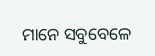ମାନେ ସବୁବେଳେ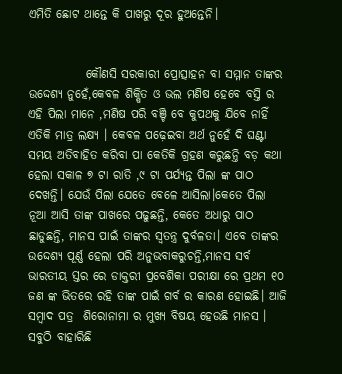ଏମିତି ଛୋଟ ଥାନ୍ତେ କି ପାଖରୁ ଦୂର ହୁଅନ୍ତେନି।


            କୌଣସି ସରକାରୀ ପ୍ରୋତ୍ସାହନ ବା ସମ୍ମାନ ତାଙ୍କର ଉଦ୍ଦେଶ୍ୟ ନୁହେଁ,କେବଳ ଶିକ୍ଷିତ ଓ ଭଲ ମଣିଷ ହେବେ ବସ୍ତି ର ଏହି ପିଲା ମାନେ ,ମଣିଷ ପରି ବଞ୍ଚି ବେ କୁପଥକୁ ଯିବେ ନାହିଁ ଏତିକି ମାତ୍ର ଲକ୍ଷ୍ୟ । କେବଳ ପଢ଼େଇବା ଅର୍ଥ ନୁହେଁ ଦି ଘଣ୍ଟା ସମୟ ଅତିବାହିତ କରିବା ପା କେତିକି ଗ୍ରହଣ କରୁଛନ୍ତି ବଡ଼ କଥା ହେଲା ସକାଳ ୭ ଟା ରାତି ,୯ ଟା ପର୍ଯ୍ୟନ୍ତ ପିଲା ଙ୍କ ପାଠ ଦେଖନ୍ତି। ଯେଉଁ ପିଲା ଯେତେ ବେଳେ ଆସିଲା।କେତେ ପିଲା ନୂଆ ଆସି ତାଙ୍କ ପାଖରେ ପଢୁଛନ୍ତି, କେତେ ଅଧାରୁ ପାଠ ଛାଡୁଛନ୍ତି, ମାନସ ପାଇଁ ତାଙ୍କର ସ୍ଵତନ୍ତ୍ର ଦୁର୍ବଳତା। ଏବେ ତାଙ୍କର ଉଦ୍ଦେଶ୍ୟ ପୂର୍ଣ୍ଣ ହେଲା ପରି ଅନୁଭବାକରୁଚନ୍ତି,ମାନସ ସର୍ବ ଭାରତୀୟ ସ୍ତର ରେ ଡାକ୍ତରୀ ପ୍ରବେଶିକା ପରୀକ୍ଷା ରେ ପ୍ରଥମ ୧୦ ଜଣ ଙ୍କ ଭିତରେ ରହି ତାଙ୍କ ପାଇଁ ଗର୍ବ ର କାରଣ ହୋଇଛି। ଆଜି ସମ୍ବାଦ ପତ୍ର  ଶିରୋନାମା ର ମୁଖ୍ୟ ବିଷୟ ହେଉଛି ମାନସ । ସବୁଠି ବାହାରିଛି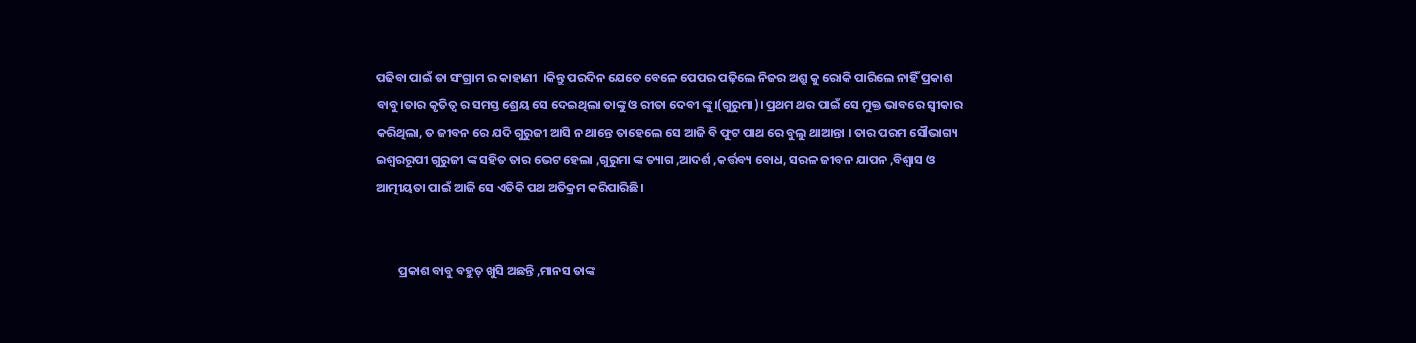ପଢିବା ପାଇଁ ତା ସଂଗ୍ରାମ ର କାହାଣୀ  ।କିନ୍ତୁ ପରଦିନ ଯେତେ ବେଳେ ପେପର ପଢ଼ିଲେ ନିଜର ଅଶ୍ରୁ କୁ ରୋକି ପାରିଲେ ନାହିଁ ପ୍ରକାଶ ବାବୁ।ତାର କୃତିତ୍ୱ ର ସମସ୍ତ ଶ୍ରେୟ ସେ ଦେଇଥିଲା ତାଙ୍କୁ ଓ ରୀତା ଦେବୀ ଙ୍କୁ।(ଗୁରୁମା)। ପ୍ରଥମ ଥର ପାଇଁ ସେ ମୁକ୍ତ ଭାବରେ ସ୍ୱୀକାର କରିଥିଲା, ତ ଜୀବନ ରେ ଯଦି ଗୁରୁଜୀ ଆସି ନ ଥାନ୍ତେ ତାହେଲେ ସେ ଆଜି ବି ଫୁଟ ପାଥ ରେ ବୁଲୁ ଥାଆନ୍ତା । ତାର ପରମ ସୌଭାଗ୍ୟ ଇଶ୍ଵରରୂପୀ ଗୁରୁଜୀ ଙ୍କ ସହିତ ତାର ଭେଟ ହେଲା ,ଗୁରୁମା ଙ୍କ ତ୍ୟାଗ ,ଆଦର୍ଶ ,କର୍ତ୍ତବ୍ୟ ବୋଧ, ସରଳ ଜୀବନ ଯାପନ ,ବିଶ୍ୱାସ ଓ ଆତ୍ମୀୟତା ପାଇଁ ଆଜି ସେ ଏତିକି ପଥ ଅତିକ୍ରମ କରିପାରିଛି।


        ପ୍ରକାଶ ବାବୁ ବହୁତ୍ ଖୁସି ଅଛନ୍ତି ,ମାନସ ତାଙ୍କ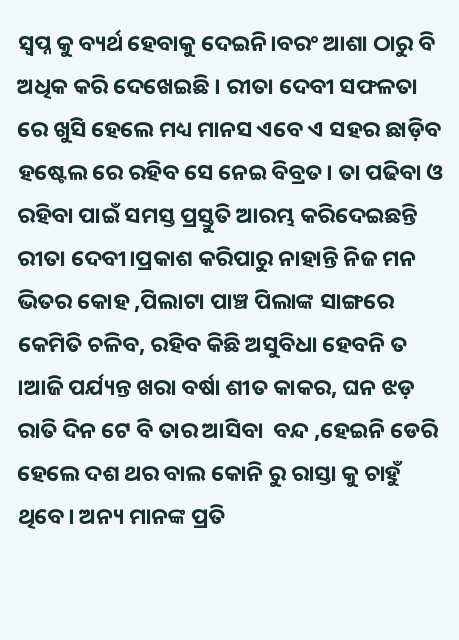ସ୍ଵପ୍ନ କୁ ବ୍ୟର୍ଥ ହେବାକୁ ଦେଇନି।ବରଂ ଆଶା ଠାରୁ ବି ଅଧିକ କରି ଦେଖେଇଛି । ରୀତା ଦେବୀ ସଫଳତା ରେ ଖୁସି ହେଲେ ମଧ୍ୟ ମାନସ ଏବେ ଏ ସହର ଛାଡ଼ିବ ହଷ୍ଟେଲ ରେ ରହିବ ସେ ନେଇ ବିବ୍ରତ। ତା ପଢିବା ଓ ରହିବା ପାଇଁ ସମସ୍ତ ପ୍ରସ୍ତୁତି ଆରମ୍ଭ କରିଦେଇଛନ୍ତି ରୀତା ଦେବୀ।ପ୍ରକାଶ କରିପାରୁ ନାହାନ୍ତି ନିଜ ମନ ଭିତର କୋହ ,ପିଲାଟା ପାଞ୍ଚ ପିଲାଙ୍କ ସାଙ୍ଗରେ କେମିତି ଚଳିବ, ରହିବ କିଛି ଅସୁବିଧା ହେବନି ତ ।ଆଜି ପର୍ଯ୍ୟନ୍ତ ଖରା ବର୍ଷା ଶୀତ କାକର, ଘନ ଝଡ଼ ରାତି ଦିନ ଟେ ବି ତାର ଆସିବା  ବନ୍ଦ ,ହେଇନି ଡେରି ହେଲେ ଦଶ ଥର ବାଲ କୋନି ରୁ ରାସ୍ତା କୁ ଚାହୁଁ ଥିବେ। ଅନ୍ୟ ମାନଙ୍କ ପ୍ରତି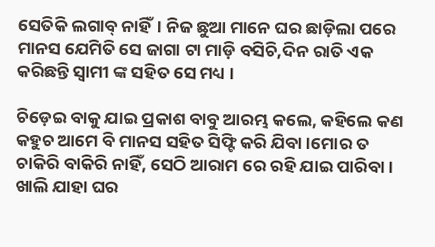ସେତିକି ଲଗାବ୍ ନାହିଁ। ନିଜ ଛୁଆ ମାନେ ଘର ଛାଡ଼ିଲା ପରେ ମାନସ ଯେମିତି ସେ ଜାଗା ଟା ମାଡ଼ି ବସିଚି,ଦିନ ରାତି ଏକ କରିଛନ୍ତି ସ୍ଵାମୀ ଙ୍କ ସହିତ ସେ ମଧ୍ୟ ।

ଚିଡ଼େଇ ବାକୁ ଯାଇ ପ୍ରକାଶ ବାବୁ ଆରମ୍ଭ କଲେ, କହିଲେ କଣ କହୁଚ ଆମେ ବି ମାନସ ସହିତ ସିଫ୍ଟି କରି ଯିବା ।ମୋର ତ ଚାକିରି ବାକିରି ନାହିଁ, ସେଠି ଆରାମ ରେ ରହି ଯାଇ ପାରିବା। ଖାଲି ଯାହା ଘର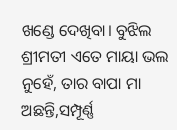ଖଣ୍ଡେ ଦେଖିବା। ବୁଝିଲ ଶ୍ରୀମତୀ ଏତେ ମାୟା ଭଲ ନୁହେଁ, ତାର ବାପା ମା ଅଛନ୍ତି,ସମ୍ପୂର୍ଣ୍ଣ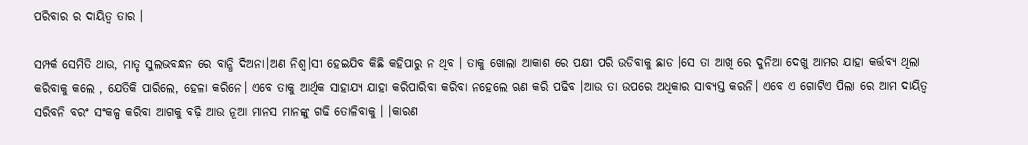ପରିବାର ର ଦାୟିତ୍ଵ ତାର ।

ସମ୍ପର୍କ ସେମିତି ଥାଉ, ମାତୃ ସୁଲଭବନ୍ଧନ ରେ ବାନ୍ଧି ଦିଅନା।ଅଣ ନିଶ୍ୱ।ସୀ ହେଇଯିବ କିଛି କହିପାରୁ ନ ଥିବ । ତାକୁ ଖୋଲା ଆକାଶ ରେ ପକ୍ଷୀ ପରି ଉଡିବାକୁ ଛାଡ ।ସେ ତା ଆଖି ରେ ଦୁନିଆ ଦେଖୁ ଆମର ଯାହା କର୍ତ୍ତବ୍ୟ ଥିଲା କରିବାକୁ କଲେ , ଯେତିକି ପାରିଲେ, ହେଳା କରିନେ। ଏବେ ତାକୁ ଆର୍ଥିକ ସାହାଯ୍ୟ ଯାହା କରିପାରିବା କରିବା ନହେଲେ ଋଣ କରି ପଢିବ ।ଆଉ ତା ଉପରେ ଅଧିକାର ସାବ୍ୟସ୍ତ କରନି। ଏବେ ଏ ଗୋଟିଏ ପିଲା ରେ ଆମ ଦାୟିତ୍ଵ ସରିବନି ବରଂ ସଂକଳ୍ପ କରିବା ଆଗକୁ ବଢ଼ି ଆଉ ନୂଆ ମାନସ ମାନଙ୍କୁ ଗଢି ତୋଳିବାକୁ । ।କାରଣ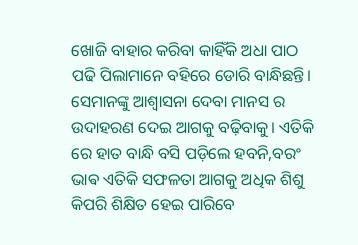ଖୋଜି ବାହାର କରିବା କାହିଁକି ଅଧା ପାଠ ପଢି ପିଲାମାନେ ବହିରେ ଡୋରି ବାନ୍ଧିଛନ୍ତି। ସେମାନଙ୍କୁ ଆଶ୍ୱାସନା ଦେବା ମାନସ ର ଉଦାହରଣ ଦେଇ ଆଗକୁ ବଢ଼ିବାକୁ। ଏତିକି ରେ ହାତ ବାନ୍ଧି ବସି ପଡ଼ିଲେ ହବନି,ବରଂ ଭାଵ ଏତିକି ସଫଳତା ଆଗକୁ ଅଧିକ ଶିଶୁ କିପରି ଶିକ୍ଷିତ ହେଇ ପାରିବେ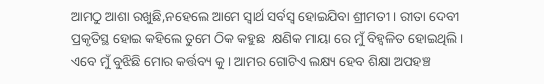ଆମଠୁ ଆଶା ରଖୁଛି,ନହେଲେ ଆମେ ସ୍ବାର୍ଥ ସର୍ବସ୍ବ ହୋଇଯିବା ଶ୍ରୀମତୀ । ରୀତା ଦେବୀ ପ୍ରକୃତିସ୍ଥ ହୋଇ କହିଲେ ତୁମେ ଠିକ କହୁଛ  କ୍ଷଣିକ ମାୟା ରେ ମୁଁ ବିହ୍ଵଳିତ ହୋଇଥିଲି। ଏବେ ମୁଁ ବୁଝିଛି ମୋର କର୍ତ୍ତବ୍ୟ କୁ। ଆମର ଗୋଟିଏ ଲକ୍ଷ୍ୟ ହେବ ଶିକ୍ଷା ଅପହଞ୍ଚ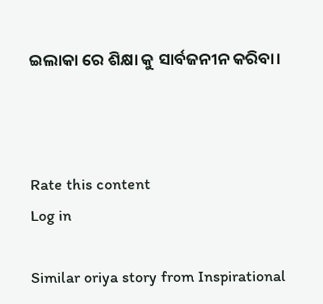ଇଲାକା ରେ ଶିକ୍ଷା କୁ ସାର୍ବଜନୀନ କରିବା।



Rate this content
Log in

Similar oriya story from Inspirational